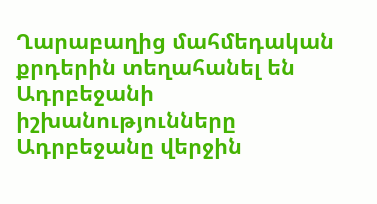Ղարաբաղից մահմեդական քրդերին տեղահանել են Ադրբեջանի իշխանությունները
Ադրբեջանը վերջին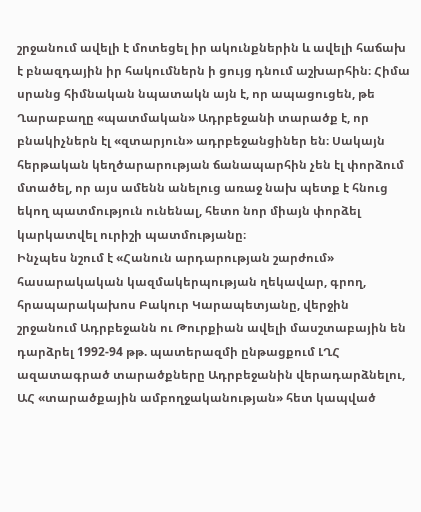շրջանում ավելի է մոտեցել իր ակունքներին և ավելի հաճախ է բնազդային իր հակումներն ի ցույց դնում աշխարհին։ Հիմա սրանց հիմնական նպատակն այն է, որ ապացուցեն, թե Ղարաբաղը «պատմական» Ադրբեջանի տարածք է, որ բնակիչներն էլ «զտարյուն» ադրբեջանցիներ են։ Սակայն հերթական կեղծարարության ճանապարհին չեն էլ փորձում մտածել, որ այս ամենն անելուց առաջ նախ պետք է հնուց եկող պատմություն ունենալ, հետո նոր միայն փորձել կարկատվել ուրիշի պատմությանը։
Ինչպես նշում է «Հանուն արդարության շարժում» հասարակական կազմակերպության ղեկավար, գրող, հրապարակախոս Բակուր Կարապետյանը, վերջին շրջանում Ադրբեջանն ու Թուրքիան ավելի մասշտաբային են դարձրել 1992-94 թթ. պատերազմի ընթացքում ԼՂՀ ազատագրած տարածքները Ադրբեջանին վերադարձնելու, ԱՀ «տարածքային ամբողջականության» հետ կապված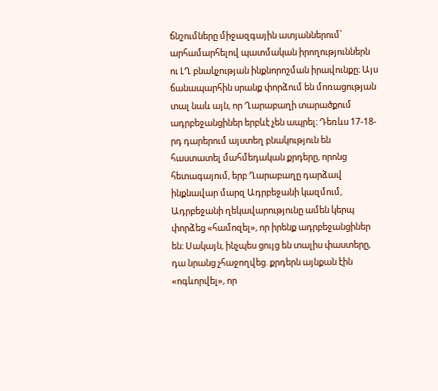ճնշումները միջազգային ատյաններում՝ արհամարհելով պատմական իրողություններն ու ԼՂ բնակչության ինքնորոշման իրավունքը։ Այս ճանապարհին սրանք փորձում են մոռացության տալ նաև այն, որ Ղարաբաղի տարածքում ադրբեջանցիներ երբևէ չեն ապրել։ Դեռևս 17-18-րդ դարերում այստեղ բնակություն են հաստատել մահմեդական քրդերը, որոնց հետագայում, երբ Ղարաբաղը դարձավ ինքնավար մարզ Ադրբեջանի կազմում, Ադրբեջանի ղեկավարությունը ամեն կերպ փորձեց «համոզել», որ իրենք ադրբեջանցիներ են։ Սակայն, ինչպես ցույց են տալիս փաստերը, դա նրանց չհաջողվեց. քրդերն այնքան էին «ոգևորվել», որ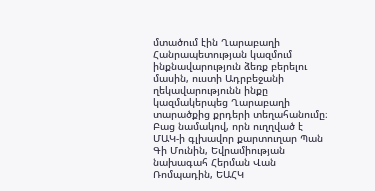մտածում էին Ղարաբաղի Հանրապետության կազմում ինքնավարություն ձեռք բերելու մասին, ուստի Ադրբեջանի ղեկավարությունն ինքը կազմակերպեց Ղարաբաղի տարածքից քրդերի տեղահանումը։
Բաց նամակով, որն ուղղված է ՄԱԿ-ի գլխավոր քարտուղար Պան Գի Մունին, Եվրամիության նախագահ Հերման Վան Ռոմպադին, ԵԱՀԿ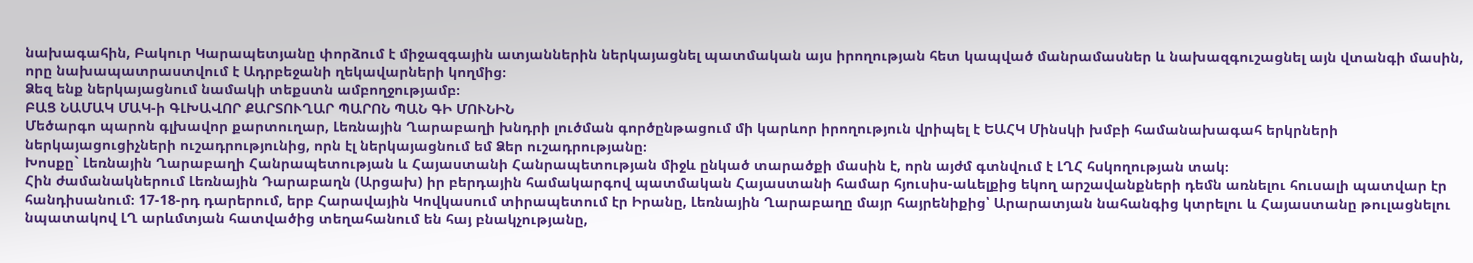նախագահին, Բակուր Կարապետյանը փորձում է միջազգային ատյաններին ներկայացնել պատմական այս իրողության հետ կապված մանրամասներ և նախազգուշացնել այն վտանգի մասին, որը նախապատրաստվում է Ադրբեջանի ղեկավարների կողմից։
Ձեզ ենք ներկայացնում նամակի տեքստն ամբողջությամբ։
ԲԱՑ ՆԱՄԱԿ ՄԱԿ-ի ԳԼԽԱՎՈՐ ՔԱՐՏՈՒՂԱՐ ՊԱՐՈՆ ՊԱՆ ԳԻ ՄՈՒՆԻՆ
Մեծարգո պարոն գլխավոր քարտուղար, Լեռնային Ղարաբաղի խնդրի լուծման գործընթացում մի կարևոր իրողություն վրիպել է ԵԱՀԿ Մինսկի խմբի համանախագահ երկրների ներկայացուցիչների ուշադրությունից, որն էլ ներկայացնում եմ Ձեր ուշադրությանը։
Խոսքը` Լեռնային Ղարաբաղի Հանրապետության և Հայաստանի Հանրապետության միջև ընկած տարածքի մասին է, որն այժմ գտնվում է ԼՂՀ հսկողության տակ։
Հին ժամանակներում Լեռնային Դարաբաղն (Արցախ) իր բերդային համակարգով պատմական Հայաստանի համար հյուսիս-աևելքից եկող արշավանքների դեմն առնելու հուսալի պատվար էր հանդիսանում։ 17-18-րդ դարերում, երբ Հարավային Կովկասում տիրապետում էր Իրանը, Լեռնային Ղարաբաղը մայր հայրենիքից՝ Արարատյան նահանգից կտրելու և Հայաստանը թուլացնելու նպատակով ԼՂ արևմտյան հատվածից տեղահանում են հայ բնակչությանը,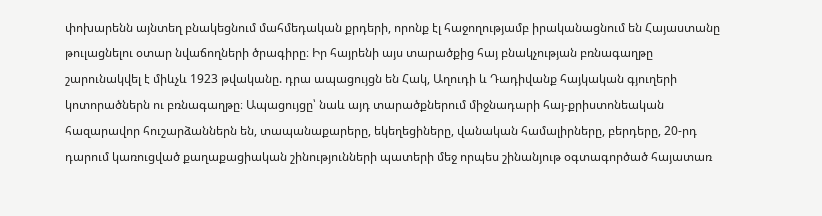փոխարենն այնտեղ բնակեցնում մահմեդական քրդերի, որոնք էլ հաջողությամբ իրականացնում են Հայաստանը թուլացնելու օտար նվաճողների ծրագիրը։ Իր հայրենի այս տարածքից հայ բնակչության բռնագաղթը շարունակվել է միևչև 1923 թվականը. դրա ապացույցն են Հակ, Աղուդի և Դադիվանք հայկական գյուղերի կոտորածներն ու բռնագաղթը։ Ապացույցը՝ նաև այդ տարածքներում միջնադարի հայ-քրիստոնեական հազարավոր հուշարձաններն են, տապանաքարերը, եկեղեցիները, վանական համալիրները, բերդերը, 20-րդ դարում կառուցված քաղաքացիական շինությունների պատերի մեջ որպես շինանյութ օգտագործած հայատառ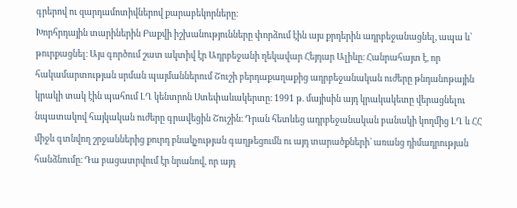գրերով ու զարդամոտիվներով քարաբեկորները։
Խորհրդային տարիներին Բաքվի իշխանությունները փորձում էին այս քրդերին ադրբեջանացնել, ապա և՝ թուրքացնել։ Այս գործում շատ ակտիվ էր Ադրբեջանի ղեկավար Հեյդար Ալիևը։ Հանրահայտ է, որ հակամարտության սրման պայմաններում Շուշի բերդաքաղաքից ադրբեջանական ուժերը թնդանոթային կրակի տակ էին պահում ԼՂ կենտրոն Ստեփաևակերտը։ 1991 թ. մայիսին այդ կրակակետը վերացնելու նպատակով հայկական ուժերը գրավեցին Շուշին։ Դրան հետևեց ադրբեջանական բանակի կողմից ԼՂ և ՀՀ միջև գտնվող շրջաններից քուրդ բնակչության գաղթեցումն ու այդ տարածքների` առանց դիմադրության հանձնումը։ Դա բացատրվում էր նրանով, որ այդ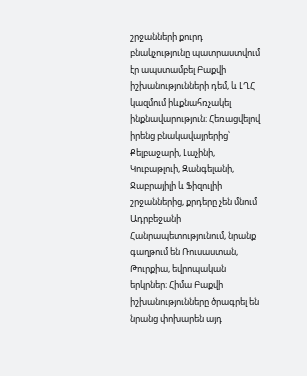շրջանների քուրդ բնակչությունը պատրաստվում էր ապստամբել Բաքվի իշխանությունների դեմ, և ԼՂՀ կազմում իևքնահռչակել ինքնավարություն։ Հեռացվելով իրենց բնակավայրերից՝ Քելբաջարի, Լաչինի, Կուբաթլուի, Զանգելանի, Ջաբրայիլի և Ֆիզուլիի շրջաններից, քրդերը չեն մնում Ադրբեջանի Հանրապետությունում, նրանք գաղթում են Ռուսաստան, Թուրքիա, եվրոպական երկրներ։ Հիմա Բաքվի իշխանությունները ծրագրել են նրանց փոխարեն այդ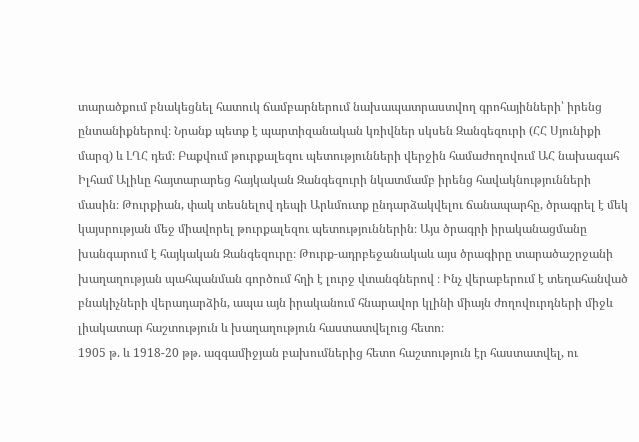տարածքում բնակեցնել հատուկ ճամբարներում նախապատրաստվող գրոհայինների՝ իրենց ընտանիքներով։ Նրանք պետք է պարտիզանական կռիվներ սկսեն Զանգեզուրի (ՀՀ Սյունիքի մարզ) և ԼՂՀ դեմ։ Բաքվում թուրքալեզու պետությունների վերջին համաժողովում ԱՀ նախագահ Իլհամ Ալիևը հայտարարեց հայկական Զանգեզուրի նկատմամբ իրենց հավակնությունների մասին։ Թուրքիան, փակ տեսնելով դեպի Արևմուտք ընդարձակվելու ճանապարհը, ծրագրել է մեկ կայսրության մեջ միավորել թուրքալեզու պետություններին։ Այս ծրագրի իրականացմանը խանգարում է հայկական Զանգեզուրը։ Թուրք-ադրբեջանակաև այս ծրագիրը տարածաշրջանի խաղաղության պահպանման գործում հղի է լուրջ վտանգներով ։ Ինչ վերաբերում է տեղահանված բնակիչների վերադարձին, ապա այն իրականում հնարավոր կլինի միայն ժողովուրդների միջև լիակատար հաշտություն և խաղաղություն հաստատվելուց հետո։
1905 թ. և 1918-20 թթ. ազգամիջյան բախումներից հետո հաշտություն էր հաստատվել, ու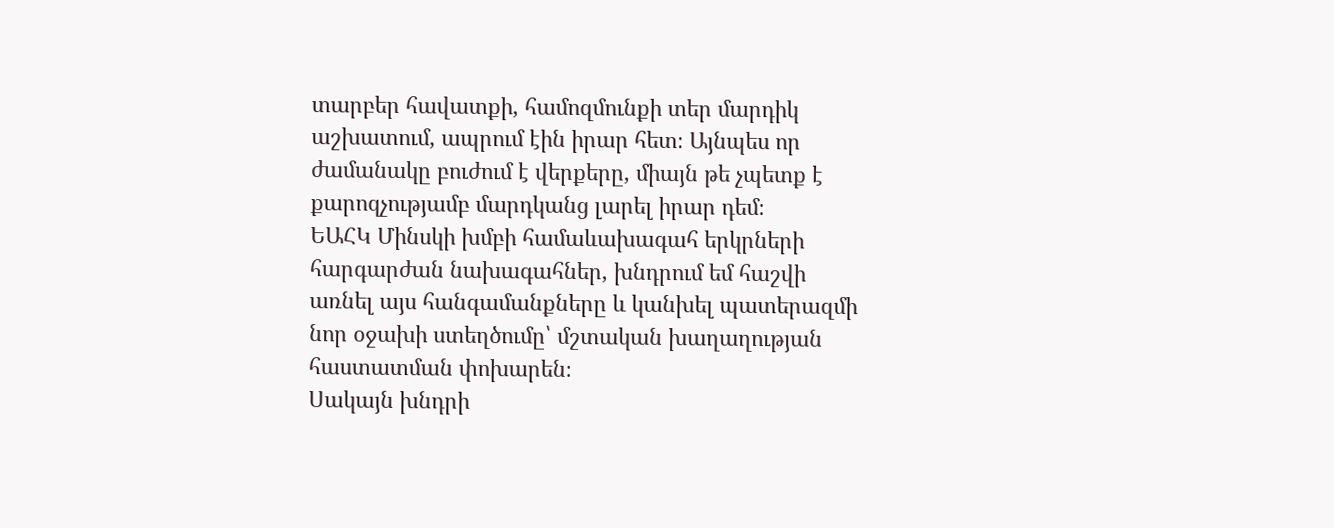տարբեր հավատքի, համոզմունքի տեր մարդիկ աշխատում, ապրում էին իրար հետ։ Այնպես որ ժամանակը բուժում է վերքերը, միայն թե չպետք է քարոզչությամբ մարդկանց լարել իրար դեմ։
ԵԱՀԿ Մինսկի խմբի համաևախագահ երկրների հարգարժան նախագահներ, խնդրում եմ հաշվի առնել այս հանգամանքները և կանխել պատերազմի նոր օջախի ստեղծումը՝ մշտական խաղաղության հաստատման փոխարեն։
Սակայն խնդրի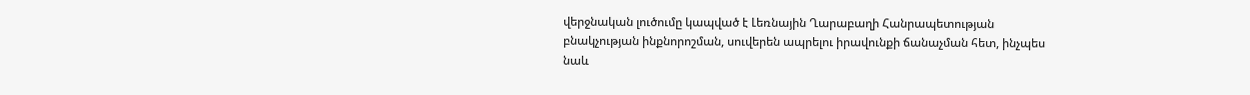վերջնական լուծումը կապված է Լեռնային Ղարաբաղի Հանրապետության բնակչության ինքնորոշման, սուվերեն ապրելու իրավունքի ճանաչման հետ, ինչպես նաև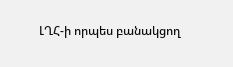ԼՂՀ-ի որպես բանակցող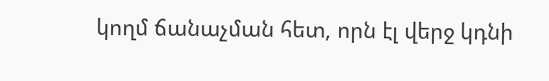կողմ ճանաչման հետ, որն էլ վերջ կդնի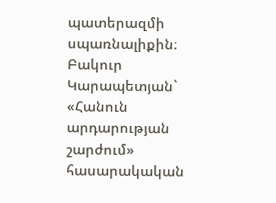պատերազմի սպառնալիքին։
Բակուր Կարապետյան` «Հանուն արդարության շարժում» հասարակական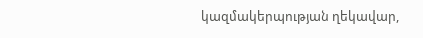կազմակերպության ղեկավար,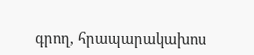գրող, հրապարակախոս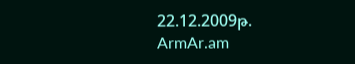22.12.2009թ.
ArmAr.am